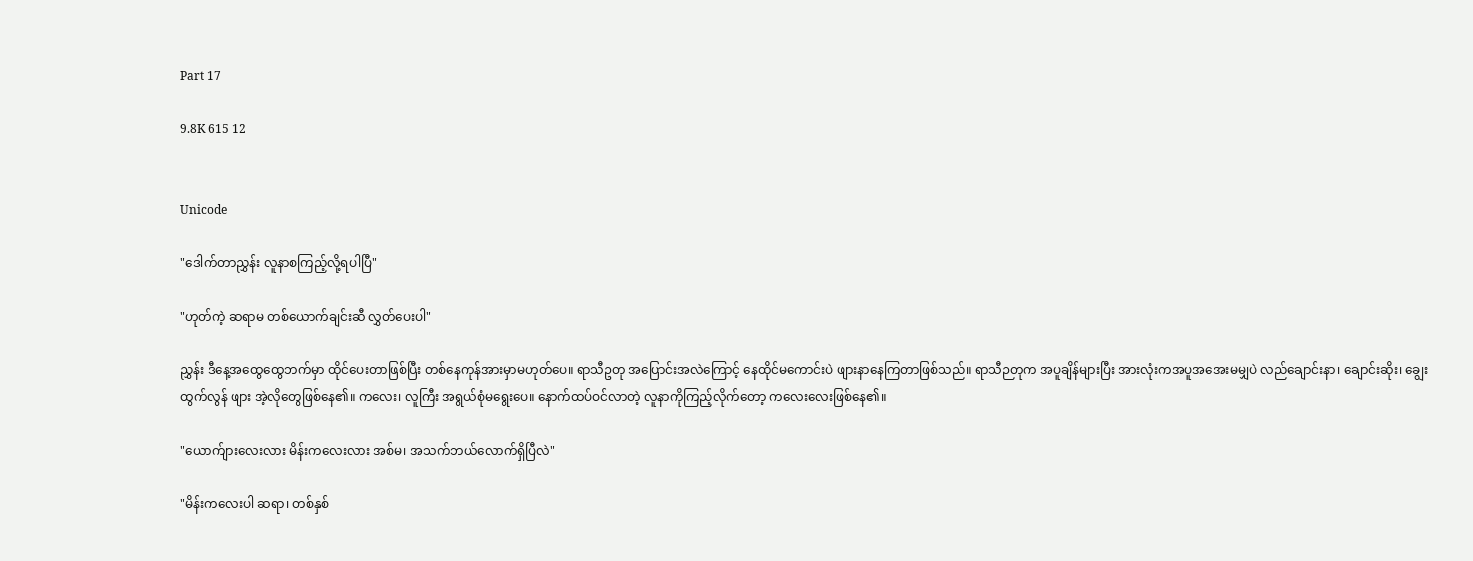Part 17

9.8K 615 12


Unicode

"ဒေါက်တာညွှန်း လူနာစကြည့်လို့ရပါပြီ"

"ဟုတ်ကဲ့ ဆရာမ တစ်ယောက်ချင်းဆီ လွှတ်ပေးပါ"

ညွှန်း ဒီနေ့အထွေထွေဘက်မှာ ထိုင်ပေးတာဖြစ်ပြီး တစ်နေကုန်အားမှာမဟုတ်ပေ။ ရာသီဥတု အပြောင်းအလဲကြောင့် နေထိုင်မကောင်းပဲ ဖျားနာနေကြတာဖြစ်သည်။ ရာသီဉတုက အပူချိန်များပြီး အားလုံးကအပူအအေးမမျှပဲ လည်ချောင်းနာ၊ ချောင်းဆိုး၊ ချွေးထွက်လွန် ဖျား အဲ့လိုတွေဖြစ်နေ၏။ ကလေး၊ လူကြီး အရွယ်စုံမရွေးပေ။ နောက်ထပ်ဝင်လာတဲ့ လူနာကိုကြည့်လိုက်တော့ ကလေးလေးဖြစ်နေ၏။

"ယောက်ျားလေးလား မိန်းကလေးလား အစ်မ၊ အသက်ဘယ်လောက်ရှိပြီလဲ"

"မိန်းကလေးပါ ဆရာ၊ တစ်နှစ်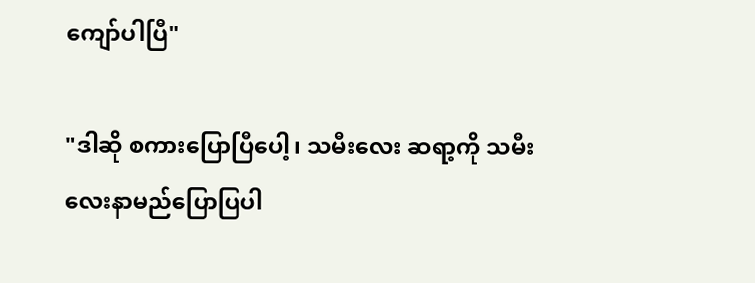ကျော်ပါပြီ"

"ဒါဆို စကားပြောပြီပေါ့၊ သမီးလေး ဆရာ့ကို သမီးလေးနာမည်ပြောပြပါ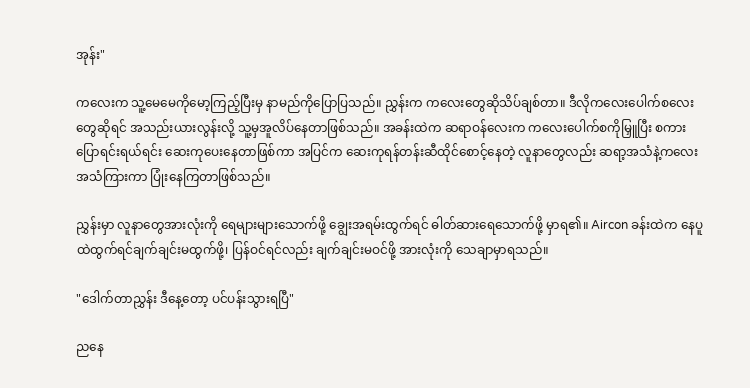အုန်း"

ကလေးက သူ့မေမေကိုမော့ကြည့်ပြီးမှ နာမည်ကိုပြောပြသည်။ ညွှန်းက ကလေးတွေဆိုသိပ်ချစ်တာ။ ဒီလိုကလေးပေါက်စလေးတွေဆိုရင် အသည်းယားလွန်းလို့ သူ့မှအူလိပ်နေတာဖြစ်သည်။ အခန်းထဲက ဆရာဝန်လေးက ကလေးပေါက်စကိုမြှူပြီး စကားပြောရင်းရယ်ရင်း ဆေးကုပေးနေတာဖြစ်ကာ အပြင်က ဆေးကုရန်တန်းဆီထိုင်စောင့်နေတဲ့ လူနာတွေလည်း ဆရာ့အသံနဲ့ကလေးအသံကြားကာ ပြုံးနေကြတာဖြစ်သည်။

ညွှန်းမှာ လူနာတွေအားလုံးကို ရေများများသောက်ဖို့ ချွေးအရမ်းထွက်ရင် ဓါတ်ဆားရေသောက်ဖို့ မှာရ၏။ Aircon ခန်းထဲက နေပူထဲထွက်ရင်ချက်ချင်းမထွက်ဖို့၊ ပြန်ဝင်ရင်လည်း ချက်ချင်းမဝင်ဖို့ အားလုံးကို သေချာမှာရသည်။

"ဒေါက်တာညွှန်း ဒီနေ့တော့ ပင်ပန်းသွားရပြီ"

ညနေ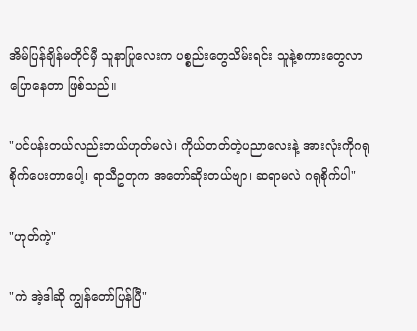အိမ်ပြန်ချိန်မတိုင်မှီ သူနာပြုလေးက ပစ္စည်းတွေသိမ်းရင်း သူနဲ့စကားတွေလာပြောနေတာ ဖြစ်သည်။

"ပင်ပန်းတယ်လည်းဘယ်ဟုတ်မလဲ၊ ကိုယ်တတ်တဲ့ပညာလေးနဲ့ အားလုံးကိုဂရုစိုက်ပေးတာပေါ့၊ ရာသီဥတုက အတော်ဆိုးတယ်ဗျာ၊ ဆရာမလဲ ဂရုစိုက်ပါ"

"ဟုတ်ကဲ့"

"ကဲ အဲ့ဒါဆို ကျွန်တော်ပြန်ပြီ"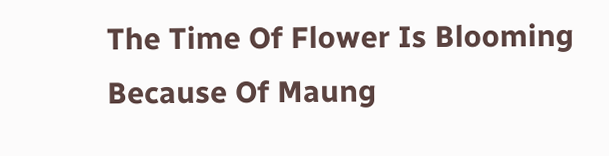The Time Of Flower Is Blooming Because Of Maung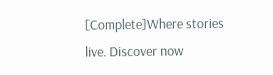[Complete]Where stories live. Discover now